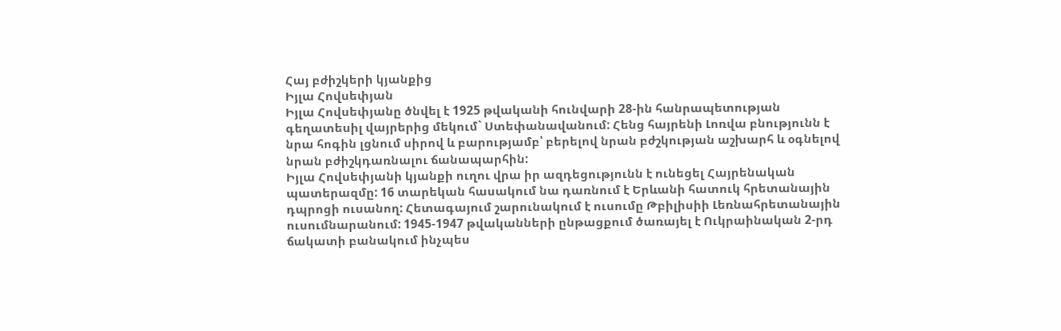Հայ բժիշկերի կյանքից
Իյլա Հովսեփյան
Իյլա Հովսեփյանը ծնվել է 1925 թվականի հունվարի 28-ին հանրապետության գեղատեսիլ վայրերից մեկում` Ստեփանավանում: Հենց հայրենի Լոռվա բնությունն է նրա հոգին լցնում սիրով և բարությամբ՝ բերելով նրան բժշկության աշխարհ և օգնելով նրան բժիշկդառնալու ճանապարհին:
Իյլա Հովսեփյանի կյանքի ուղու վրա իր ազդեցությունն է ունեցել Հայրենական պատերազմը: 16 տարեկան հասակում նա դառնում է Երևանի հատուկ հրետանային դպրոցի ուսանող: Հետագայում շարունակում է ուսումը Թբիլիսիի Լեռնահրետանային ուսումնարանում: 1945-1947 թվականների ընթացքում ծառայել է Ուկրաինական 2-րդ ճակատի բանակում ինչպես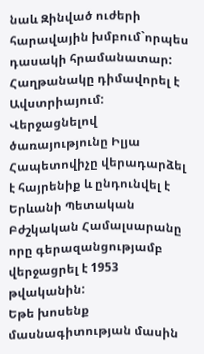նաև Զինված ուժերի հարավային խմբում`որպես դասակի հրամանատար: Հաղթանակը դիմավորել է Ավստրիայում: Վերջացնելով ծառայությունը Իլյա Հապետովիչը վերադարձել է հայրենիք և ընդունվել է Երևանի Պետական Բժշկական Համալսարանը որը գերազանցությամբ վերջացրել է 1953 թվականին:
Եթե խոսենք մասնագիտության մասին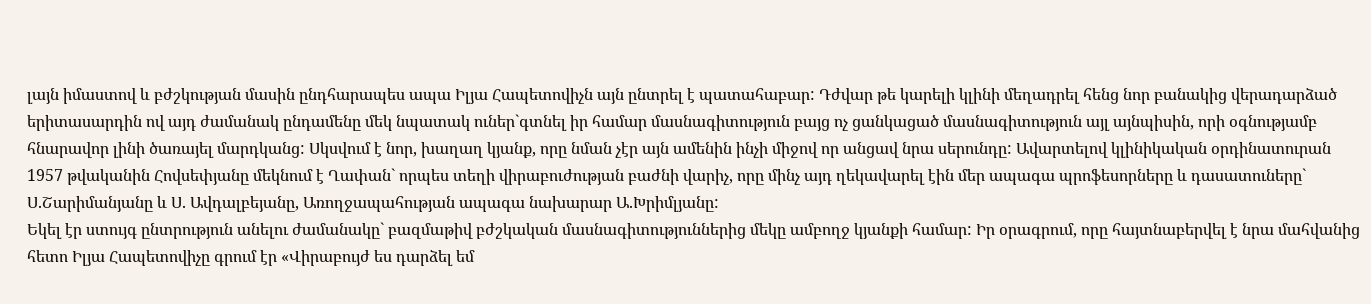լայն իմաստով և բժշկության մասին ընդհարապես ապա Իլյա Հապետովիչն այն ընտրել է պատահաբար: Դժվար թե կարելի կլինի մեղադրել հենց նոր բանակից վերադարձած երիտասարդին ով այդ ժամանակ ընդամենը մեկ նպատակ ուներ`գտնել իր համար մասնագիտություն բայց ոչ ցանկացած մասնագիտություն այլ այնպիսին, որի օգնությամբ հնարավոր լինի ծառայել մարդկանց: Սկսվում է նոր, խաղաղ կյանք, որը նման չէր այն ամենին ինչի միջով որ անցավ նրա սերունդը: Ավարտելով կլինիկական օրդինատուրան 1957 թվականին Հովսեփյանը մեկնում է Ղափան` որպես տեղի վիրաբուժության բաժնի վարիչ, որը մինչ այդ ղեկավարել էին մեր ապագա պրոֆեսորները և դասատուները` Ս.Շարիմանյանը և Ս. Ավդալբեյանը, Առողջապահության ապագա նախարար Ա.Խրիմլյանը:
Եկել էր ստույգ ընտրություն անելու ժամանակը` բազմաթիվ բժշկական մասնագիտություններից մեկը ամբողջ կյանքի համար: Իր օրագրում, որը հայտնաբերվել է նրա մահվանից հետո Իլյա Հապետովիչը գրում էր «Վիրաբույժ ես դարձել եմ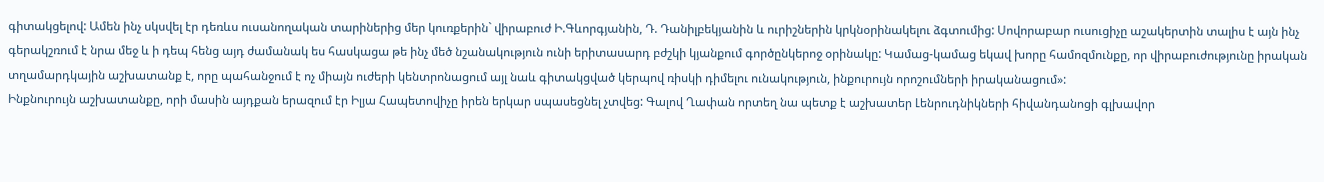գիտակցելով: Ամեն ինչ սկսվել էր դեռևս ուսանողական տարիներից մեր կուռքերին` վիրաբուժ Ի.Գևորգյանին, Դ. Դանիլբեկյանին և ուրիշներին կրկնօրինակելու ձգտումից: Սովորաբար ուսուցիչը աշակերտին տալիս է այն ինչ գերակշռում է նրա մեջ և ի դեպ հենց այդ ժամանակ ես հասկացա թե ինչ մեծ նշանակություն ունի երիտասարդ բժշկի կյանքում գործընկերոջ օրինակը: Կամաց-կամաց եկավ խորը համոզմունքը, որ վիրաբուժությունը իրական տղամարդկային աշխատանք է, որը պահանջում է ոչ միայն ուժերի կենտրոնացում այլ նաև գիտակցված կերպով ռիսկի դիմելու ունակություն, ինքուրույն որոշումների իրականացում»:
Ինքնուրույն աշխատանքը, որի մասին այդքան երազում էր Իլյա Հապետովիչը իրեն երկար սպասեցնել չտվեց: Գալով Ղափան որտեղ նա պետք է աշխատեր Լենրուդնիկների հիվանդանոցի գլխավոր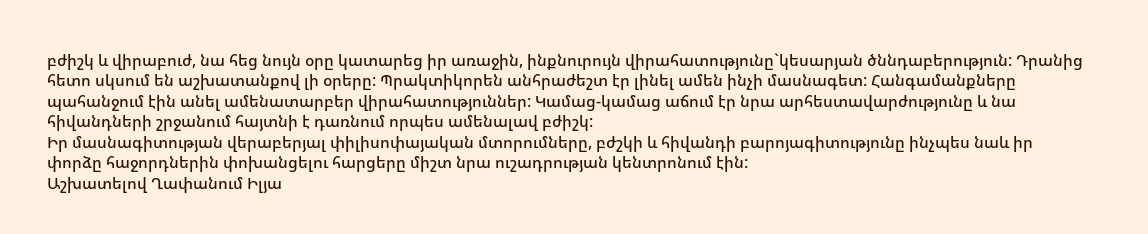բժիշկ և վիրաբուժ, նա հեց նույն օրը կատարեց իր առաջին, ինքնուրույն վիրահատությունը`կեսարյան ծննդաբերություն: Դրանից հետո սկսում են աշխատանքով լի օրերը: Պրակտիկորեն անհրաժեշտ էր լինել ամեն ինչի մասնագետ: Հանգամանքները պահանջում էին անել ամենատարբեր վիրահատություններ: Կամաց-կամաց աճում էր նրա արհեստավարժությունը և նա հիվանդների շրջանում հայտնի է դառնում որպես ամենալավ բժիշկ:
Իր մասնագիտության վերաբերյալ փիլիսոփայական մտորումները, բժշկի և հիվանդի բարոյագիտությունը ինչպես նաև իր փորձը հաջորդներին փոխանցելու հարցերը միշտ նրա ուշադրության կենտրոնում էին:
Աշխատելով Ղափանում Իլյա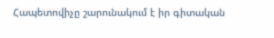Հապետովիչը շարունակում է իր գիտական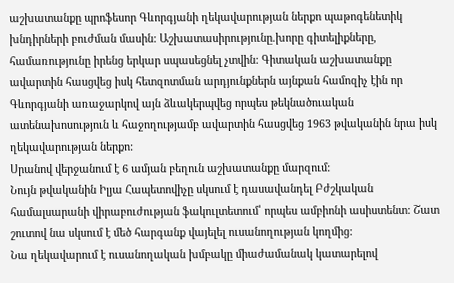աշխատանքը պրոֆեսոր Գևորգյանի ղեկավարության ներքո պաթոգենետիկ խնդիրների բուժման մասին: Աշխատասիրությունը.խորը գիտելիքները, համառությունը իրենց երկար սպասեցնել չտվին: Գիտական աշխատանքը ավարտին հասցվեց իսկ հետզոտման արդյունքներն այնքան համոզիչ էին որ Գևորգյանի առաջարկով այն ձևակերպվեց որպես թեկնածուական ատենախոսություն և հաջողությամբ ավարտին հասցվեց 1963 թվականին նրա իսկ ղեկավարության ներքո:
Սրանով վերջանում է 6 ամյան բեղուն աշխատանքը մարզում:
Նույն թվականին Իլյա Հապետովիչը սկսում է դասավանդել Բժշկական համալսարանի վիրաբուժության ֆակուլտետում՝ որպես ամբիոնի ասիստենտ: Շատ շուտով նա սկսում է մեծ հարգանք վայելել ուսանողության կողմից:
Նա ղեկավարում է ուսանողական խմբակը միաժամանակ կատարելով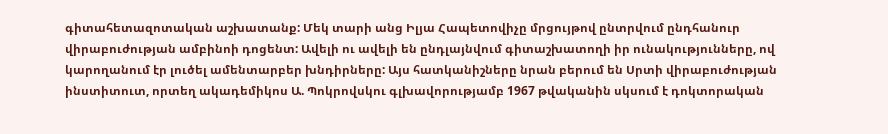գիտահետազոտական աշխատանք: Մեկ տարի անց Իլյա Հապետովիչը մրցույթով ընտրվում ընդհանուր վիրաբուժության ամբինոի դոցենտ: Ավելի ու ավելի են ընդլայնվում գիտաշխատողի իր ունակությունները, ով կարողանում էր լուծել ամենտարբեր խնդիրները: Այս հատկանիշները նրան բերում են Սրտի վիրաբուժության ինստիտուտ, որտեղ ակադեմիկոս Ա. Պոկրովսկու գլխավորությամբ 1967 թվականին սկսում է դոկտորական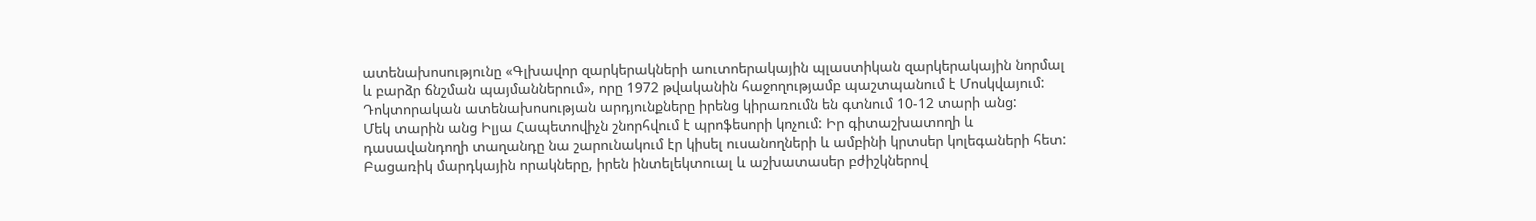ատենախոսությունը «Գլխավոր զարկերակների աուտոերակային պլաստիկան զարկերակային նորմալ և բարձր ճնշման պայմաններում», որը 1972 թվականին հաջողությամբ պաշտպանում է Մոսկվայում:
Դոկտորական ատենախոսության արդյունքները իրենց կիրառումն են գտնում 10-12 տարի անց:
Մեկ տարին անց Իլյա Հապետովիչն շնորհվում է պրոֆեսորի կոչում: Իր գիտաշխատողի և դասավանդողի տաղանդը նա շարունակում էր կիսել ուսանողների և ամբինի կրտսեր կոլեգաների հետ:
Բացառիկ մարդկային որակները, իրեն ինտելեկտուալ և աշխատասեր բժիշկներով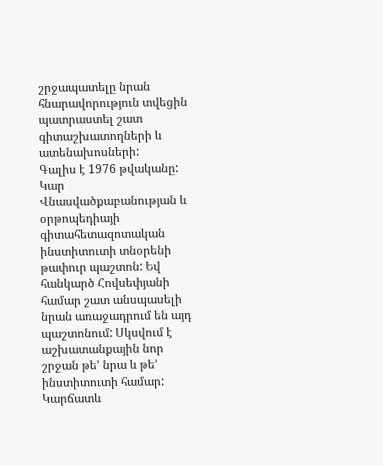շրջապատելը նրան հնարավորություն տվեցին պատրաստել շատ գիտաշխատողների և ատենախոսների:
Գալիս է 1976 թվականը: Կար Վնասվածքաբանության և օրթոպեդիայի գիտահետազոտական ինստիտուտի տնօրենի թափուր պաշտոն: Եվ հանկարծ Հովսեփյանի համար շատ անսպասելի նրան առաջադրում են այդ պաշտոնում: Սկսվում է աշխատանքային նոր շրջան թե’ նրա և թե’ ինստիտուտի համար: Կարճատև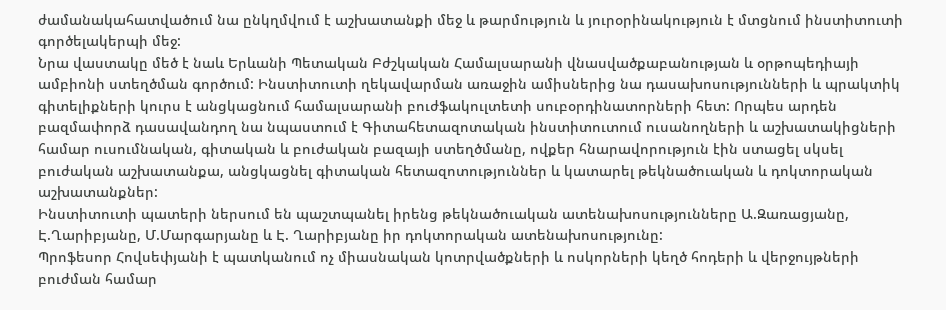ժամանակահատվածում նա ընկղմվում է աշխատանքի մեջ և թարմություն և յուրօրինակություն է մտցնում ինստիտուտի գործելակերպի մեջ:
Նրա վաստակը մեծ է նաև Երևանի Պետական Բժշկական Համալսարանի վնասվածքաբանության և օրթոպեդիայի ամբիոնի ստեղծման գործում: Ինստիտուտի ղեկավարման առաջին ամիսներից նա դասախոսությունների և պրակտիկ գիտելիքների կուրս է անցկացնում համալսարանի բուժֆակուլտետի սուբօրդինատորների հետ: Որպես արդեն բազմափորձ դասավանդող նա նպաստում է Գիտահետազոտական ինստիտուտում ուսանողների և աշխատակիցների համար ուսումնական, գիտական և բուժական բազայի ստեղծմանը, ովքեր հնարավորություն էին ստացել սկսել բուժական աշխատանքա, անցկացնել գիտական հետազոտություններ և կատարել թեկնածուական և դոկտորական աշխատանքներ:
Ինստիտուտի պատերի ներսում են պաշտպանել իրենց թեկնածուական ատենախոսությունները Ա.Զառացյանը, Է.Ղարիբյանը, Մ.Մարգարյանը և Է. Ղարիբյանը իր դոկտորական ատենախոսությունը:
Պրոֆեսոր Հովսեփյանի է պատկանում ոչ միասնական կոտրվածքների և ոսկորների կեղծ հոդերի և վերջույթների բուժման համար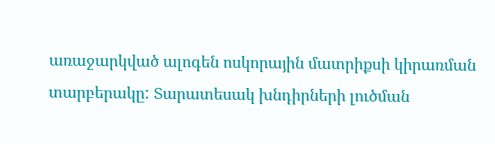առաջարկված ալոգեն ոսկորային մատրիքսի կիրառման տարբերակը: Տարատեսակ խնդիրների լուծման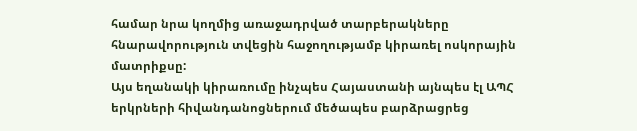համար նրա կողմից առաջադրված տարբերակները հնարավորություն տվեցին հաջողությամբ կիրառել ոսկորային մատրիքսը:
Այս եղանակի կիրառումը ինչպես Հայաստանի այնպես էլ ԱՊՀ երկրների հիվանդանոցներում մեծապես բարձրացրեց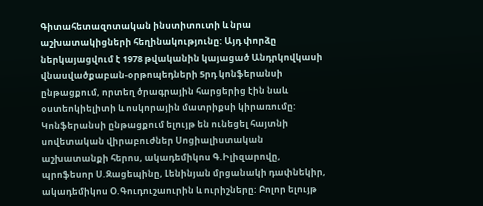Գիտահետազոտական ինստիտուտի և նրա աշխատակիցների հեղինակությունը: Այդ փորձը ներկայացվում է 1978 թվականին կայացած Անդրկովկասի վնասվածքաբան-օրթոպեդների 5րդ կոնֆերանսի ընթացքում, որտեղ ծրագրային հարցերից էին նաև օստեոկիելիտի և ոսկորային մատրիքսի կիրառումը: Կոնֆերանսի ընթացքում ելույթ են ունեցել հայտնի սովետական վիրաբուժներ Սոցիալիստական աշխատանքի հերոս, ակադեմիկոս Գ.Իլիզարովը, պրոֆեսոր Ս.Զացեպինը, Լենինյան մրցանակի դափնեկիր, ակադեմիկոս Օ.Գուդուշաուրին և ուրիշները: Բոլոր ելույթ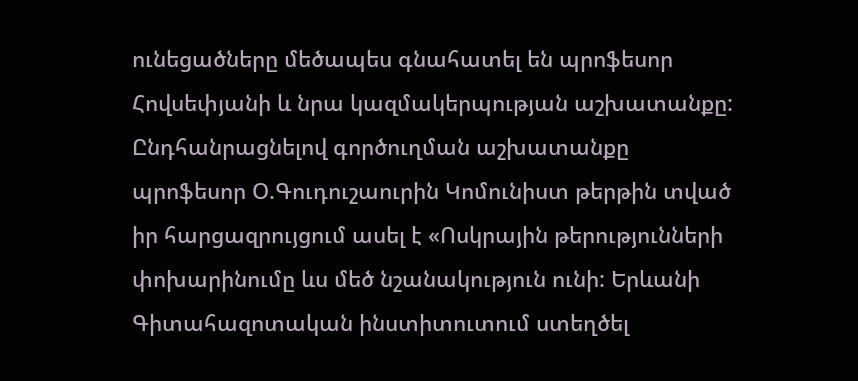ունեցածները մեծապես գնահատել են պրոֆեսոր Հովսեփյանի և նրա կազմակերպության աշխատանքը: Ընդհանրացնելով գործուղման աշխատանքը պրոֆեսոր Օ.Գուդուշաուրին Կոմունիստ թերթին տված իր հարցազրույցում ասել է «Ոսկրային թերությունների փոխարինումը ևս մեծ նշանակություն ունի: Երևանի Գիտահազոտական ինստիտուտում ստեղծել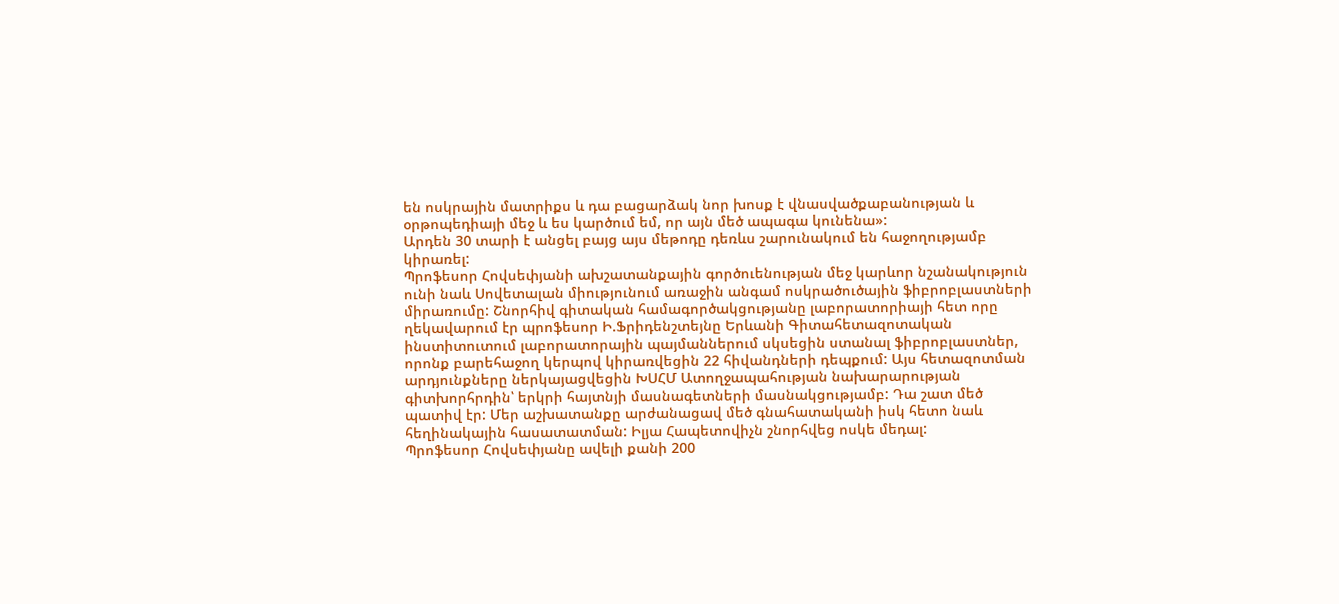են ոսկրային մատրիքս և դա բացարձակ նոր խոսք է վնասվածքաբանության և օրթոպեդիայի մեջ և ես կարծում եմ, որ այն մեծ ապագա կունենա»:
Արդեն 30 տարի է անցել բայց այս մեթոդը դեռևս շարունակում են հաջողությամբ կիրառել:
Պրոֆեսոր Հովսեփյանի ախշատանքային գործուենության մեջ կարևոր նշանակություն ունի նաև Սովետալան միությունում առաջին անգամ ոսկրածուծային ֆիբրոբլաստների միրառումը: Շնորհիվ գիտական համագործակցությանը լաբորատորիայի հետ որը ղեկավարում էր պրոֆեսոր Ի.Ֆրիդենշտեյնը Երևանի Գիտահետազոտական ինստիտուտում լաբորատորային պայմաններում սկսեցին ստանալ ֆիբրոբլաստներ, որոնք բարեհաջող կերպով կիրառվեցին 22 հիվանդների դեպքում: Այս հետազոտման արդյունքները ներկայացվեցին ԽՍՀՄ Ատողջապահության նախարարության գիտխորհրդին՝ երկրի հայտնյի մասնագետների մասնակցությամբ: Դա շատ մեծ պատիվ էր: Մեր աշխատանքը արժանացավ մեծ գնահատականի իսկ հետո նաև հեղինակային հասատատման: Իլյա Հապետովիչն շնորհվեց ոսկե մեդալ:
Պրոֆեսոր Հովսեփյանը ավելի քանի 200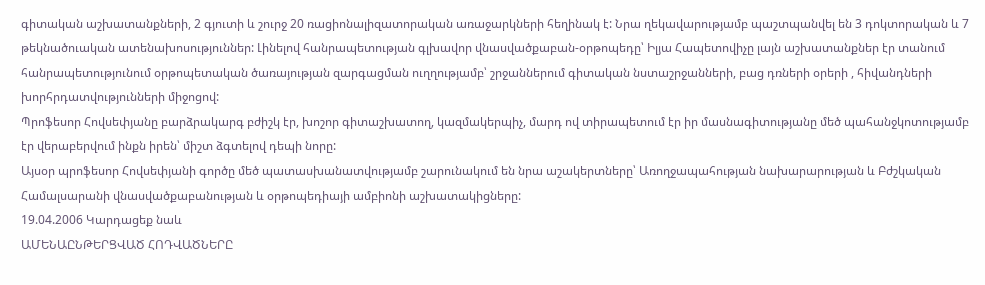գիտական աշխատանքների, 2 գյուտի և շուրջ 20 ռացիոնալիզատորական առաջարկների հեղինակ է: Նրա ղեկավարությամբ պաշտպանվել են 3 դոկտորական և 7 թեկնածուական ատենախոսություններ: Լինելով հանրապետության գլխավոր վնասվածքաբան-օրթոպեդը՝ Իլյա Հապետովիչը լայն աշխատանքներ էր տանում հանրապետությունում օրթոպետական ծառայության զարգացման ուղղությամբ՝ շրջաններում գիտական նստաշրջանների, բաց դռների օրերի , հիվանդների խորհրդատվությունների միջոցով:
Պրոֆեսոր Հովսեփյանը բարձրակարգ բժիշկ էր, խոշոր գիտաշխատող, կազմակերպիչ, մարդ ով տիրապետում էր իր մասնագիտությանը մեծ պահանջկոտությամբ էր վերաբերվում ինքն իրեն՝ միշտ ձգտելով դեպի նորը:
Այսօր պրոֆեսոր Հովսեփյանի գործը մեծ պատասխանատվությամբ շարունակում են նրա աշակերտները՝ Առողջապահության նախարարության և Բժշկական Համալսարանի վնասվածքաբանության և օրթոպեդիայի ամբիոնի աշխատակիցները:
19.04.2006 Կարդացեք նաև
ԱՄԵՆԱԸՆԹԵՐՑՎԱԾ ՀՈԴՎԱԾՆԵՐԸ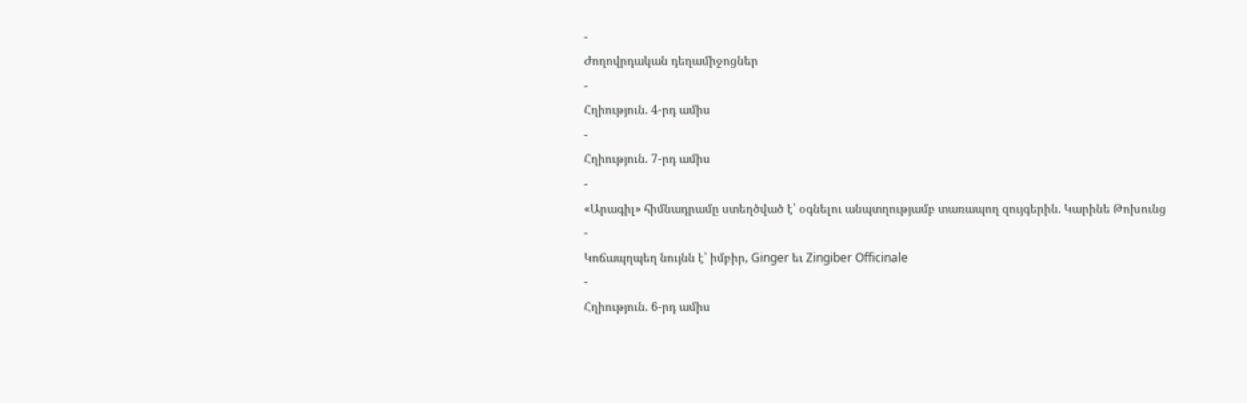-
Ժողովրդական դեղամիջոցներ
-
Հղիություն. 4-րդ ամիս
-
Հղիություն. 7-րդ ամիս
-
«Արագիլ» հիմնադրամը ստեղծված է՝ օգնելու անպտղությամբ տառապող զույգերին. Կարինե Թոխունց
-
Կոճապղպեղ նույնն է՝ իմբիր, Ginger եւ Zingiber Officinale
-
Հղիություն. 6-րդ ամիս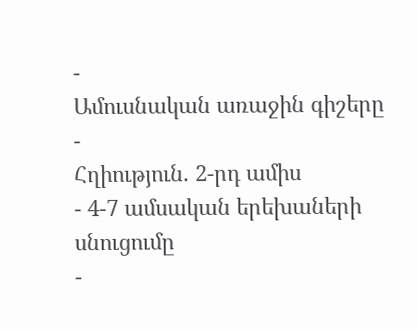-
Ամուսնական առաջին գիշերը
-
Հղիություն. 2-րդ ամիս
- 4-7 ամսական երեխաների սնուցումը
-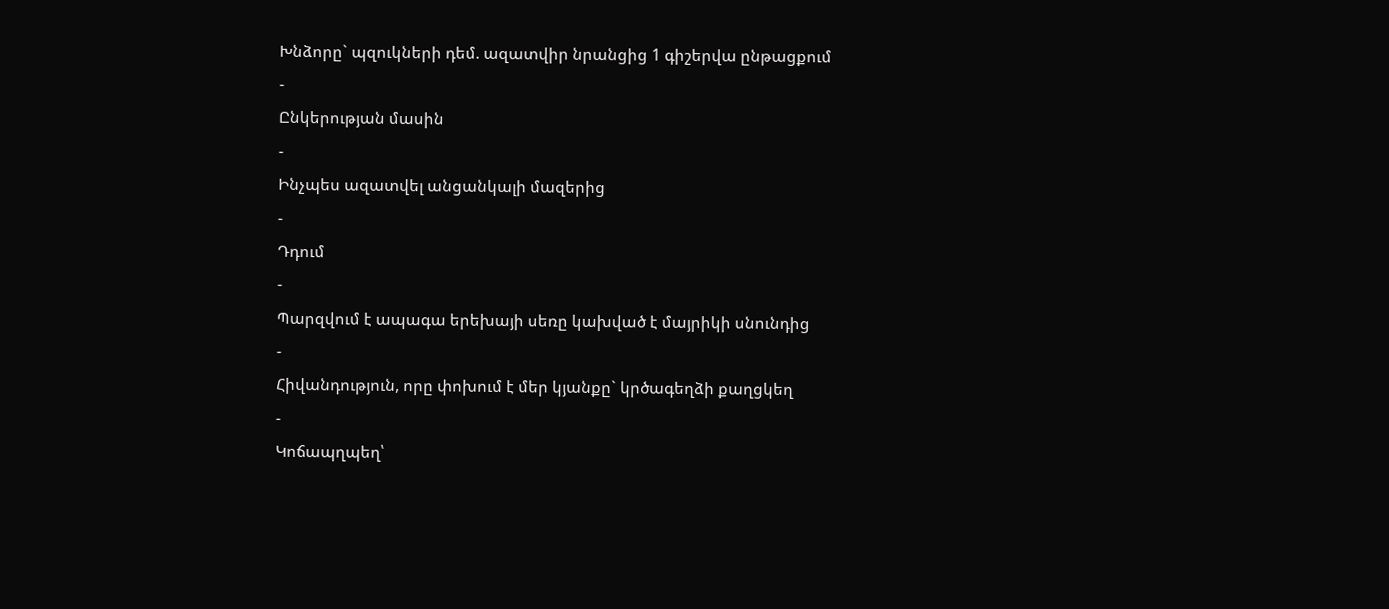Խնձորը` պզուկների դեմ. ազատվիր նրանցից 1 գիշերվա ընթացքում
-
Ընկերության մասին
-
Ինչպես ազատվել անցանկալի մազերից
-
Դդում
-
Պարզվում է ապագա երեխայի սեռը կախված է մայրիկի սնունդից
-
Հիվանդություն, որը փոխում է մեր կյանքը` կրծագեղձի քաղցկեղ
-
Կոճապղպեղ՝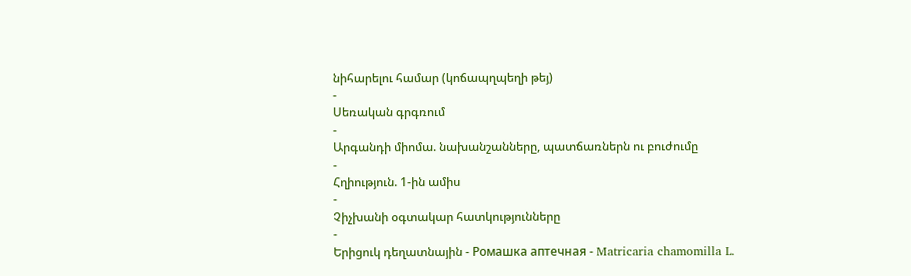նիհարելու համար (կոճապղպեղի թեյ)
-
Սեռական գրգռում
-
Արգանդի միոմա. նախանշանները, պատճառներն ու բուժումը
-
Հղիություն. 1-ին ամիս
-
Չիչխանի օգտակար հատկությունները
-
Երիցուկ դեղատնային - Ромашка аптечная - Matricaria chamomilla L.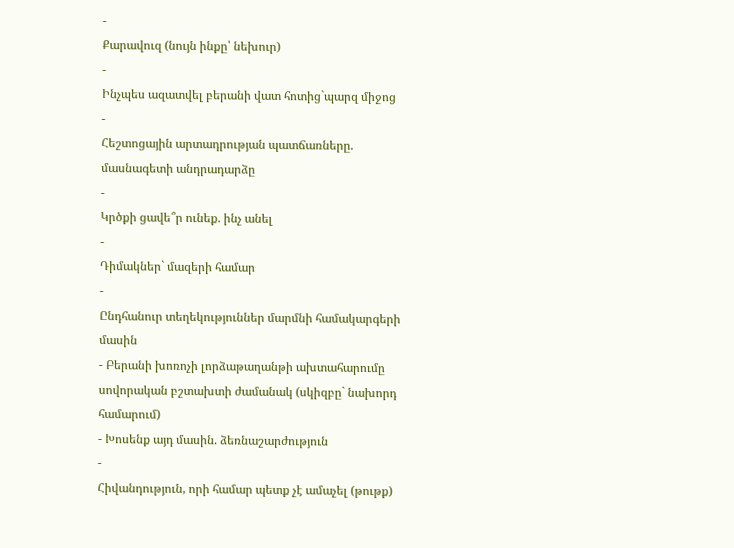-
Քարավուզ (նույն ինքը՝ նեխուր)
-
Ինչպես ազատվել բերանի վատ հոտից`պարզ միջոց
-
Հեշտոցային արտադրության պատճառները. մասնագետի անդրադարձը
-
Կրծքի ցավե՞ր ունեք. ինչ անել
-
Դիմակներ` մազերի համար
-
Ընդհանուր տեղեկություններ մարմնի համակարգերի մասին
- Բերանի խոռոչի լորձաթաղանթի ախտահարումը սովորական բշտախտի ժամանակ (սկիզբը` նախորդ համարում)
- Խոսենք այդ մասին. ձեռնաշարժություն
-
Հիվանդություն, որի համար պետք չէ ամաչել (թութք)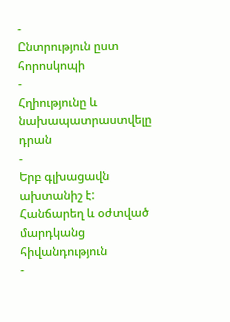-
Ընտրություն ըստ հորոսկոպի
-
Հղիությունը և նախապատրաստվելը դրան
-
Երբ գլխացավն ախտանիշ է: Հանճարեղ և օժտված մարդկանց հիվանդություն
-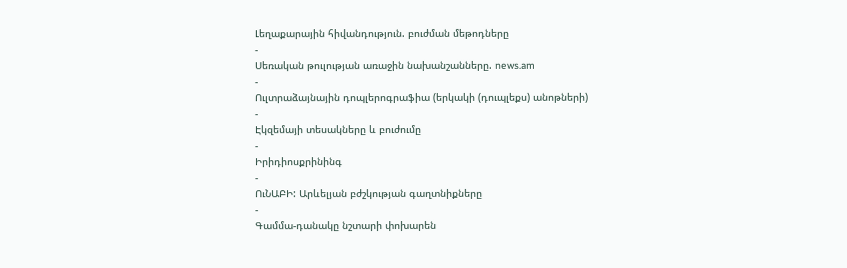Լեղաքարային հիվանդություն. բուժման մեթոդները
-
Սեռական թուլության առաջին նախանշանները. news.am
-
Ուլտրաձայնային դոպլերոգրաֆիա (երկակի (դուպլեքս) անոթների)
-
Էկզեմայի տեսակները և բուժումը
-
Իրիդիոսքրինինգ
-
ՈւՆԱԲԻ: Արևելյան բժշկության գաղտնիքները
-
Գամմա-դանակը նշտարի փոխարեն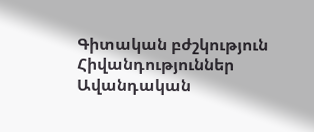Գիտական բժշկություն
Հիվանդություններ
Ավանդական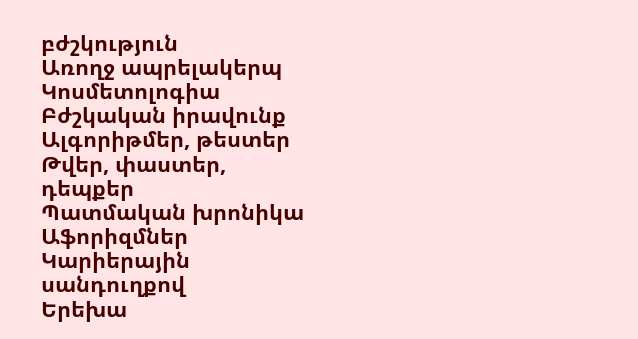բժշկություն
Առողջ ապրելակերպ
Կոսմետոլոգիա
Բժշկական իրավունք
Ալգորիթմեր, թեստեր
Թվեր, փաստեր, դեպքեր
Պատմական խրոնիկա
Աֆորիզմներ
Կարիերային սանդուղքով
Երեխա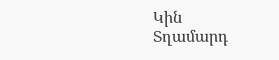Կին
Տղամարդ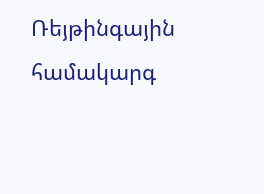Ռեյթինգային համակարգ